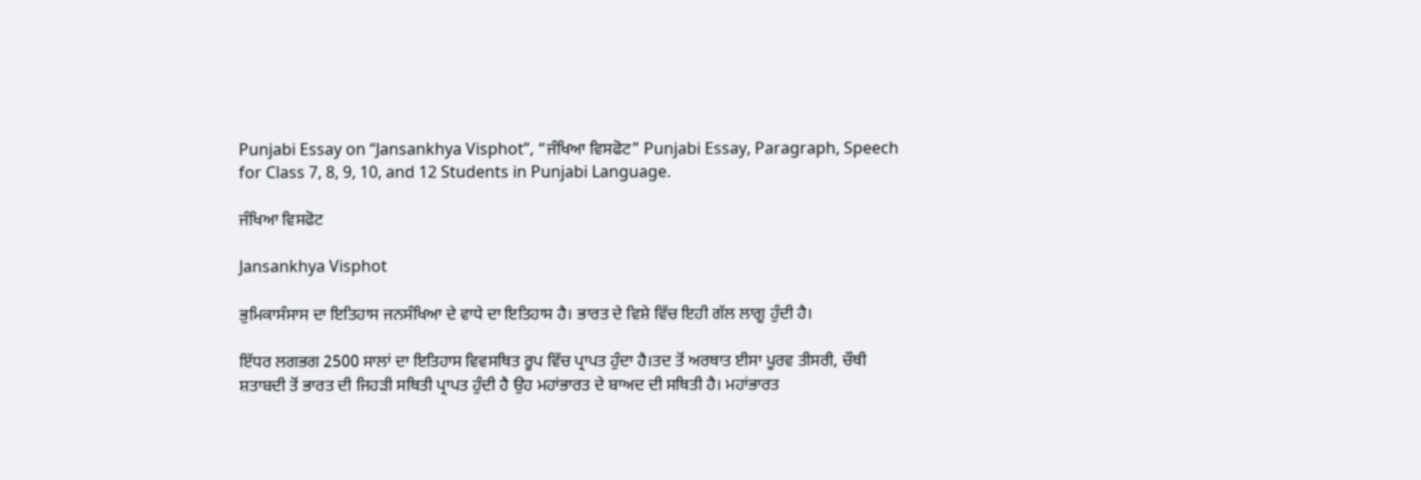Punjabi Essay on “Jansankhya Visphot”, “ਜੰਖਿਆ ਵਿਸਫੋਟ” Punjabi Essay, Paragraph, Speech for Class 7, 8, 9, 10, and 12 Students in Punjabi Language.

ਜੰਖਿਆ ਵਿਸਫੋਟ

Jansankhya Visphot

ਭੁਮਿਕਾਸੰਸਾਸ ਦਾ ਇਤਿਹਾਸ ਜਨਸੰਖਿਆ ਦੇ ਵਾਧੇ ਦਾ ਇਤਿਹਾਸ ਹੈ। ਭਾਰਤ ਦੇ ਵਿਸ਼ੇ ਵਿੱਚ ਇਹੀ ਗੱਲ ਲਾਗੂ ਹੁੰਦੀ ਹੈ।

ਇੱਧਰ ਲਗਭਗ 2500 ਸਾਲਾਂ ਦਾ ਇਤਿਹਾਸ ਵਿਵਸਥਿਤ ਰੂਪ ਵਿੱਚ ਪ੍ਰਾਪਤ ਹੁੰਦਾ ਹੈ।ਤਦ ਤੋਂ ਅਰਥਾਤ ਈਸਾ ਪੂਰਵ ਤੀਸਰੀ, ਚੌਥੀ ਸ਼ਤਾਬਦੀ ਤੋਂ ਭਾਰਤ ਦੀ ਜਿਹੜੀ ਸਥਿਤੀ ਪ੍ਰਾਪਤ ਹੁੰਦੀ ਹੈ ਉਹ ਮਹਾਂਭਾਰਤ ਦੇ ਬਾਅਦ ਦੀ ਸਥਿਤੀ ਹੈ। ਮਹਾਂਭਾਰਤ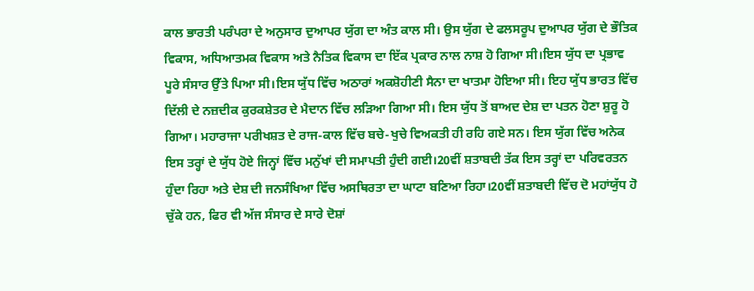ਕਾਲ ਭਾਰਤੀ ਪਰੰਪਰਾ ਦੇ ਅਨੁਸਾਰ ਦੁਆਪਰ ਯੁੱਗ ਦਾ ਅੰਤ ਕਾਲ ਸੀ। ਉਸ ਯੁੱਗ ਦੇ ਫਲਸਰੂਪ ਦੁਆਪਰ ਯੁੱਗ ਦੇ ਭੌਤਿਕ ਵਿਕਾਸ, ਅਧਿਆਤਮਕ ਵਿਕਾਸ ਅਤੇ ਨੈਤਿਕ ਵਿਕਾਸ ਦਾ ਇੱਕ ਪ੍ਰਕਾਰ ਨਾਲ ਨਾਸ਼ ਹੋ ਗਿਆ ਸੀ।ਇਸ ਯੁੱਧ ਦਾ ਪ੍ਰਭਾਵ ਪੂਰੇ ਸੰਸਾਰ ਉੱਤੇ ਪਿਆ ਸੀ।ਇਸ ਯੁੱਧ ਵਿੱਚ ਅਠਾਰਾਂ ਅਕਸ਼ੋਹੀਣੀ ਸੈਨਾ ਦਾ ਖਾਤਮਾ ਹੋਇਆ ਸੀ। ਇਹ ਯੁੱਧ ਭਾਰਤ ਵਿੱਚ ਦਿੱਲੀ ਦੇ ਨਜ਼ਦੀਕ ਕੁਰਕਸ਼ੇਤਰ ਦੇ ਮੈਦਾਨ ਵਿੱਚ ਲੜਿਆ ਗਿਆ ਸੀ। ਇਸ ਯੁੱਧ ਤੋਂ ਬਾਅਦ ਦੇਸ਼ ਦਾ ਪਤਨ ਹੋਣਾ ਸ਼ੁਰੂ ਹੋ ਗਿਆ। ਮਹਾਰਾਜਾ ਪਰੀਖਸ਼ਤ ਦੇ ਰਾਜ-ਕਾਲ ਵਿੱਚ ਬਚੇ-ਖੁਚੇ ਵਿਅਕਤੀ ਹੀ ਰਹਿ ਗਏ ਸਨ। ਇਸ ਯੁੱਗ ਵਿੱਚ ਅਨੇਕ ਇਸ ਤਰ੍ਹਾਂ ਦੇ ਯੁੱਧ ਹੋਏ ਜਿਨ੍ਹਾਂ ਵਿੱਚ ਮਨੁੱਖਾਂ ਦੀ ਸਮਾਪਤੀ ਹੁੰਦੀ ਗਈ।20ਵੀਂ ਸ਼ਤਾਬਦੀ ਤੱਕ ਇਸ ਤਰ੍ਹਾਂ ਦਾ ਪਰਿਵਰਤਨ ਹੁੰਦਾ ਰਿਹਾ ਅਤੇ ਦੇਸ਼ ਦੀ ਜਨਸੰਖਿਆ ਵਿੱਚ ਅਸਥਿਰਤਾ ਦਾ ਘਾਟਾ ਬਣਿਆ ਰਿਹਾ।20ਵੀਂ ਸ਼ਤਾਬਦੀ ਵਿੱਚ ਦੋ ਮਹਾਂਯੁੱਧ ਹੋ ਚੁੱਕੇ ਹਨ, ਫਿਰ ਵੀ ਅੱਜ ਸੰਸਾਰ ਦੇ ਸਾਰੇ ਦੋਸ਼ਾਂ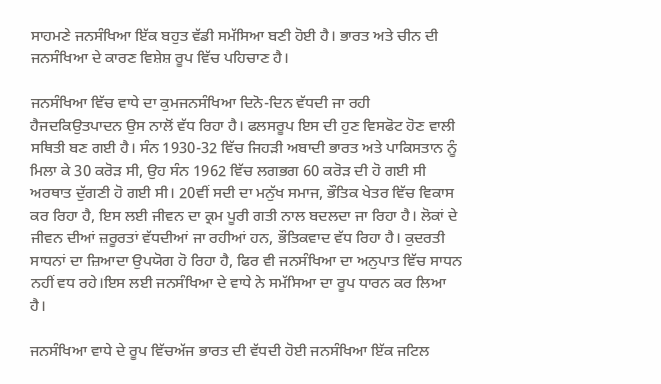ਸਾਹਮਣੇ ਜਨਸੰਖਿਆ ਇੱਕ ਬਹੁਤ ਵੱਡੀ ਸਮੱਸਿਆ ਬਣੀ ਹੋਈ ਹੈ। ਭਾਰਤ ਅਤੇ ਚੀਨ ਦੀ ਜਨਸੰਖਿਆ ਦੇ ਕਾਰਣ ਵਿਸ਼ੇਸ਼ ਰੂਪ ਵਿੱਚ ਪਹਿਚਾਣ ਹੈ।

ਜਨਸੰਖਿਆ ਵਿੱਚ ਵਾਧੇ ਦਾ ਕੁਮਜਨਸੰਖਿਆ ਦਿਨੋ-ਦਿਨ ਵੱਧਦੀ ਜਾ ਰਹੀ ਹੈਜਦਕਿਉਤਪਾਦਨ ਉਸ ਨਾਲੋਂ ਵੱਧ ਰਿਹਾ ਹੈ। ਫਲਸਰੂਪ ਇਸ ਦੀ ਹੁਣ ਵਿਸਫੋਟ ਹੋਣ ਵਾਲੀ ਸਥਿਤੀ ਬਣ ਗਈ ਹੈ। ਸੰਨ 1930-32 ਵਿੱਚ ਜਿਹੜੀ ਅਬਾਦੀ ਭਾਰਤ ਅਤੇ ਪਾਕਿਸਤਾਨ ਨੂੰ ਮਿਲਾ ਕੇ 30 ਕਰੋੜ ਸੀ, ਉਹ ਸੰਨ 1962 ਵਿੱਚ ਲਗਭਗ 60 ਕਰੋੜ ਦੀ ਹੋ ਗਈ ਸੀ ਅਰਥਾਤ ਦੁੱਗਣੀ ਹੋ ਗਈ ਸੀ। 20ਵੀਂ ਸਦੀ ਦਾ ਮਨੁੱਖ ਸਮਾਜ, ਭੌਤਿਕ ਖੇਤਰ ਵਿੱਚ ਵਿਕਾਸ ਕਰ ਰਿਹਾ ਹੈ, ਇਸ ਲਈ ਜੀਵਨ ਦਾ ਕ੍ਰਮ ਪੂਰੀ ਗਤੀ ਨਾਲ ਬਦਲਦਾ ਜਾ ਰਿਹਾ ਹੈ। ਲੋਕਾਂ ਦੇ ਜੀਵਨ ਦੀਆਂ ਜ਼ਰੂਰਤਾਂ ਵੱਧਦੀਆਂ ਜਾ ਰਹੀਆਂ ਹਨ, ਭੌਤਿਕਵਾਦ ਵੱਧ ਰਿਹਾ ਹੈ। ਕੁਦਰਤੀ ਸਾਧਨਾਂ ਦਾ ਜ਼ਿਆਦਾ ਉਪਯੋਗ ਹੋ ਰਿਹਾ ਹੈ, ਫਿਰ ਵੀ ਜਨਸੰਖਿਆ ਦਾ ਅਨੁਪਾਤ ਵਿੱਚ ਸਾਧਨ ਨਹੀਂ ਵਧ ਰਹੇ।ਇਸ ਲਈ ਜਨਸੰਖਿਆ ਦੇ ਵਾਧੇ ਨੇ ਸਮੱਸਿਆ ਦਾ ਰੂਪ ਧਾਰਨ ਕਰ ਲਿਆ ਹੈ।

ਜਨਸੰਖਿਆ ਵਾਧੇ ਦੇ ਰੂਪ ਵਿੱਚਅੱਜ ਭਾਰਤ ਦੀ ਵੱਧਦੀ ਹੋਈ ਜਨਸੰਖਿਆ ਇੱਕ ਜਟਿਲ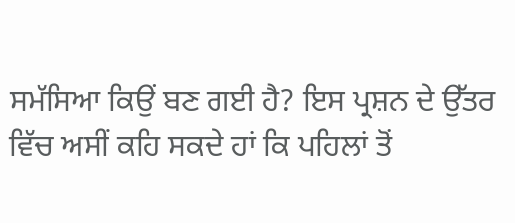ਸਮੱਸਿਆ ਕਿਉਂ ਬਣ ਗਈ ਹੈ? ਇਸ ਪ੍ਰਸ਼ਨ ਦੇ ਉੱਤਰ ਵਿੱਚ ਅਸੀਂ ਕਹਿ ਸਕਦੇ ਹਾਂ ਕਿ ਪਹਿਲਾਂ ਤੋਂ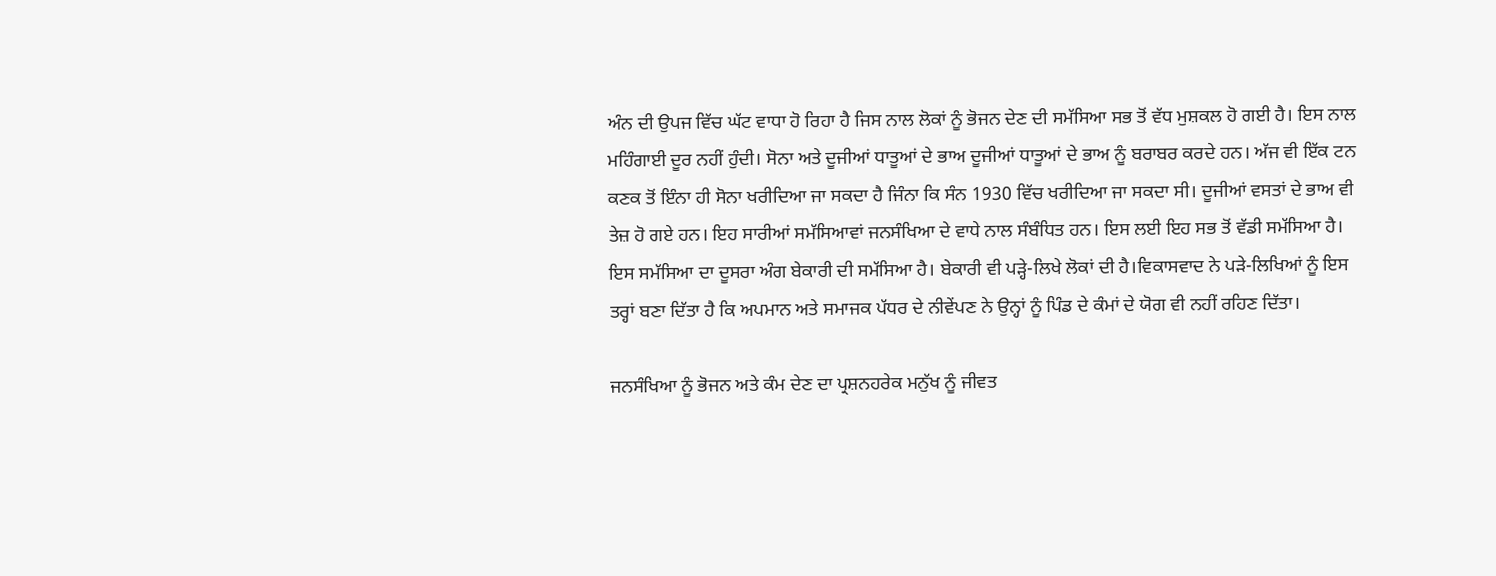ਅੰਨ ਦੀ ਉਪਜ ਵਿੱਚ ਘੱਟ ਵਾਧਾ ਹੋ ਰਿਹਾ ਹੈ ਜਿਸ ਨਾਲ ਲੋਕਾਂ ਨੂੰ ਭੋਜਨ ਦੇਣ ਦੀ ਸਮੱਸਿਆ ਸਭ ਤੋਂ ਵੱਧ ਮੁਸ਼ਕਲ ਹੋ ਗਈ ਹੈ। ਇਸ ਨਾਲ ਮਹਿੰਗਾਈ ਦੂਰ ਨਹੀਂ ਹੁੰਦੀ। ਸੋਨਾ ਅਤੇ ਦੂਜੀਆਂ ਧਾਤੂਆਂ ਦੇ ਭਾਅ ਦੂਜੀਆਂ ਧਾਤੂਆਂ ਦੇ ਭਾਅ ਨੂੰ ਬਰਾਬਰ ਕਰਦੇ ਹਨ। ਅੱਜ ਵੀ ਇੱਕ ਟਨ ਕਣਕ ਤੋਂ ਇੰਨਾ ਹੀ ਸੋਨਾ ਖਰੀਦਿਆ ਜਾ ਸਕਦਾ ਹੈ ਜਿੰਨਾ ਕਿ ਸੰਨ 1930 ਵਿੱਚ ਖਰੀਦਿਆ ਜਾ ਸਕਦਾ ਸੀ। ਦੂਜੀਆਂ ਵਸਤਾਂ ਦੇ ਭਾਅ ਵੀ ਤੇਜ਼ ਹੋ ਗਏ ਹਨ। ਇਹ ਸਾਰੀਆਂ ਸਮੱਸਿਆਵਾਂ ਜਨਸੰਖਿਆ ਦੇ ਵਾਧੇ ਨਾਲ ਸੰਬੰਧਿਤ ਹਨ। ਇਸ ਲਈ ਇਹ ਸਭ ਤੋਂ ਵੱਡੀ ਸਮੱਸਿਆ ਹੈ। ਇਸ ਸਮੱਸਿਆ ਦਾ ਦੂਸਰਾ ਅੰਗ ਬੇਕਾਰੀ ਦੀ ਸਮੱਸਿਆ ਹੈ। ਬੇਕਾਰੀ ਵੀ ਪੜ੍ਹੇ-ਲਿਖੇ ਲੋਕਾਂ ਦੀ ਹੈ।ਵਿਕਾਸਵਾਦ ਨੇ ਪੜੇ-ਲਿਖਿਆਂ ਨੂੰ ਇਸ ਤਰ੍ਹਾਂ ਬਣਾ ਦਿੱਤਾ ਹੈ ਕਿ ਅਪਮਾਨ ਅਤੇ ਸਮਾਜਕ ਪੱਧਰ ਦੇ ਨੀਵੇਂਪਣ ਨੇ ਉਨ੍ਹਾਂ ਨੂੰ ਪਿੰਡ ਦੇ ਕੰਮਾਂ ਦੇ ਯੋਗ ਵੀ ਨਹੀਂ ਰਹਿਣ ਦਿੱਤਾ।

ਜਨਸੰਖਿਆ ਨੂੰ ਭੋਜਨ ਅਤੇ ਕੰਮ ਦੇਣ ਦਾ ਪ੍ਰਸ਼ਨਹਰੇਕ ਮਨੁੱਖ ਨੂੰ ਜੀਵਤ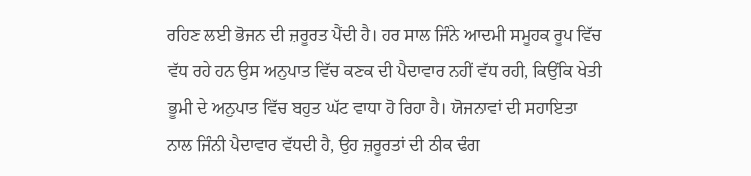ਰਹਿਣ ਲਈ ਭੋਜਨ ਦੀ ਜ਼ਰੂਰਤ ਪੈਂਦੀ ਹੈ। ਹਰ ਸਾਲ ਜਿੰਨੇ ਆਦਮੀ ਸਮੂਹਕ ਰੂਪ ਵਿੱਚ ਵੱਧ ਰਹੇ ਹਨ ਉਸ ਅਨੁਪਾਤ ਵਿੱਚ ਕਣਕ ਦੀ ਪੈਦਾਵਾਰ ਨਹੀਂ ਵੱਧ ਰਹੀ, ਕਿਉਂਕਿ ਖੇਤੀ ਭੂਮੀ ਦੇ ਅਨੁਪਾਤ ਵਿੱਚ ਬਹੁਤ ਘੱਟ ਵਾਧਾ ਹੋ ਰਿਹਾ ਹੈ। ਯੋਜਨਾਵਾਂ ਦੀ ਸਹਾਇਤਾ ਨਾਲ ਜਿੰਨੀ ਪੈਦਾਵਾਰ ਵੱਧਦੀ ਹੈ, ਉਹ ਜ਼ਰੂਰਤਾਂ ਦੀ ਠੀਕ ਢੰਗ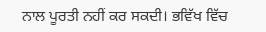ਨਾਲ ਪੂਰਤੀ ਨਹੀਂ ਕਰ ਸਕਦੀ। ਭਵਿੱਖ ਵਿੱਚ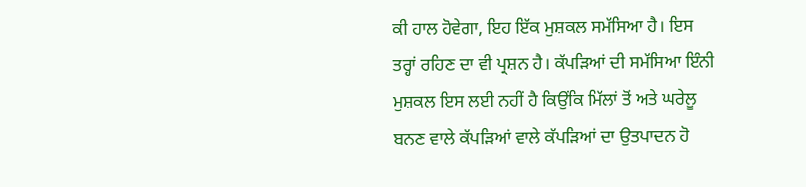ਕੀ ਹਾਲ ਹੋਵੇਗਾ, ਇਹ ਇੱਕ ਮੁਸ਼ਕਲ ਸਮੱਸਿਆ ਹੈ। ਇਸ ਤਰ੍ਹਾਂ ਰਹਿਣ ਦਾ ਵੀ ਪ੍ਰਸ਼ਨ ਹੈ। ਕੱਪੜਿਆਂ ਦੀ ਸਮੱਸਿਆ ਇੰਨੀ ਮੁਸ਼ਕਲ ਇਸ ਲਈ ਨਹੀਂ ਹੈ ਕਿਉਂਕਿ ਮਿੱਲਾਂ ਤੋਂ ਅਤੇ ਘਰੇਲੂ ਬਨਣ ਵਾਲੇ ਕੱਪੜਿਆਂ ਵਾਲੇ ਕੱਪੜਿਆਂ ਦਾ ਉਤਪਾਦਨ ਹੋ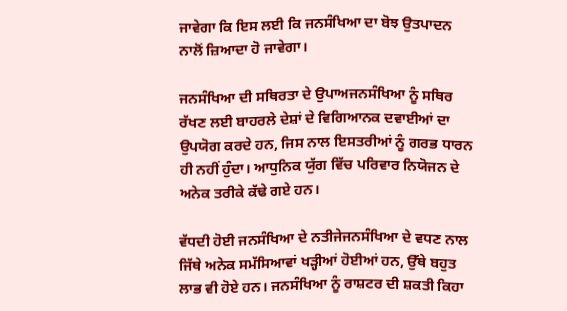ਜਾਵੇਗਾ ਕਿ ਇਸ ਲਈ ਕਿ ਜਨਸੰਖਿਆ ਦਾ ਬੋਝ ਉਤਪਾਦਨ ਨਾਲੋਂ ਜ਼ਿਆਦਾ ਹੋ ਜਾਵੇਗਾ।

ਜਨਸੰਖਿਆ ਦੀ ਸਥਿਰਤਾ ਦੇ ਉਪਾਅਜਨਸੰਖਿਆ ਨੂੰ ਸਥਿਰ ਰੱਖਣ ਲਈ ਬਾਹਰਲੇ ਦੇਸ਼ਾਂ ਦੇ ਵਿਗਿਆਨਕ ਦਵਾਈਆਂ ਦਾ ਉਪਯੋਗ ਕਰਦੇ ਹਨ, ਜਿਸ ਨਾਲ ਇਸਤਰੀਆਂ ਨੂੰ ਗਰਭ ਧਾਰਨ ਹੀ ਨਹੀਂ ਹੁੰਦਾ। ਆਧੁਨਿਕ ਯੁੱਗ ਵਿੱਚ ਪਰਿਵਾਰ ਨਿਯੋਜਨ ਦੇ ਅਨੇਕ ਤਰੀਕੇ ਕੱਢੇ ਗਏ ਹਨ।

ਵੱਧਦੀ ਹੋਈ ਜਨਸੰਖਿਆ ਦੇ ਨਤੀਜੇਜਨਸੰਖਿਆ ਦੇ ਵਧਣ ਨਾਲ ਜਿੱਥੇ ਅਨੇਕ ਸਮੱਸਿਆਵਾਂ ਖੜ੍ਹੀਆਂ ਹੋਈਆਂ ਹਨ, ਉੱਥੇ ਬਹੁਤ ਲਾਭ ਵੀ ਹੋਏ ਹਨ। ਜਨਸੰਖਿਆ ਨੂੰ ਰਾਸ਼ਟਰ ਦੀ ਸ਼ਕਤੀ ਕਿਹਾ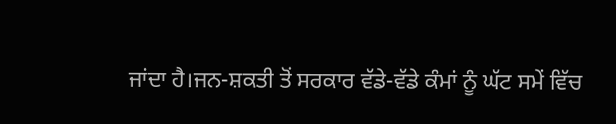ਜਾਂਦਾ ਹੈ।ਜਨ-ਸ਼ਕਤੀ ਤੋਂ ਸਰਕਾਰ ਵੱਡੇ-ਵੱਡੇ ਕੰਮਾਂ ਨੂੰ ਘੱਟ ਸਮੇਂ ਵਿੱਚ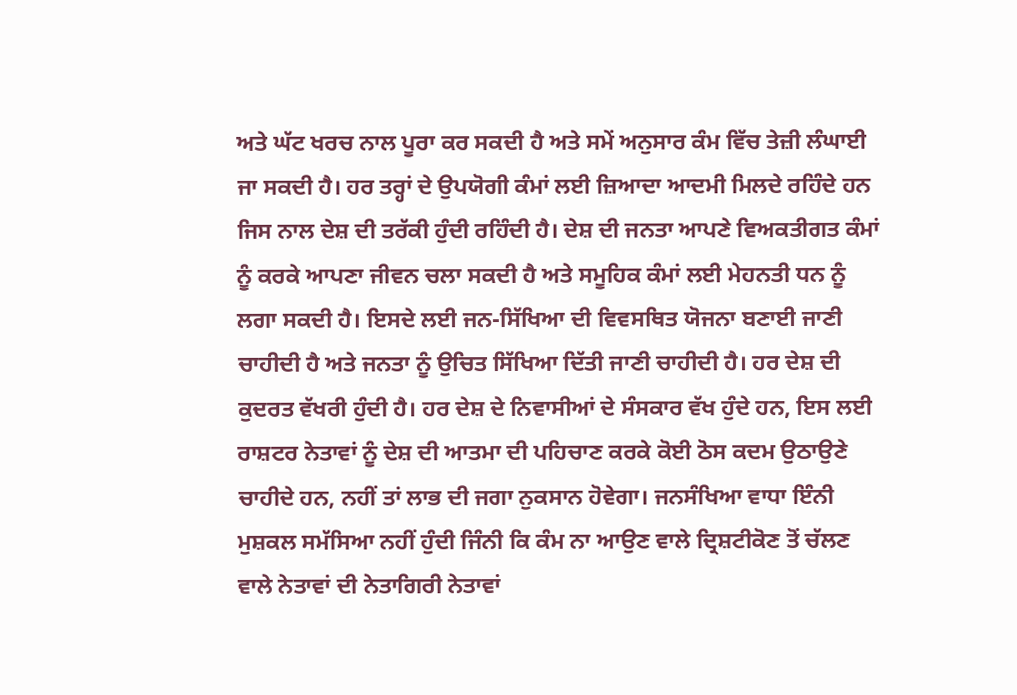ਅਤੇ ਘੱਟ ਖਰਚ ਨਾਲ ਪੂਰਾ ਕਰ ਸਕਦੀ ਹੈ ਅਤੇ ਸਮੇਂ ਅਨੁਸਾਰ ਕੰਮ ਵਿੱਚ ਤੇਜ਼ੀ ਲੰਘਾਈ ਜਾ ਸਕਦੀ ਹੈ। ਹਰ ਤਰ੍ਹਾਂ ਦੇ ਉਪਯੋਗੀ ਕੰਮਾਂ ਲਈ ਜ਼ਿਆਦਾ ਆਦਮੀ ਮਿਲਦੇ ਰਹਿੰਦੇ ਹਨ ਜਿਸ ਨਾਲ ਦੇਸ਼ ਦੀ ਤਰੱਕੀ ਹੁੰਦੀ ਰਹਿੰਦੀ ਹੈ। ਦੇਸ਼ ਦੀ ਜਨਤਾ ਆਪਣੇ ਵਿਅਕਤੀਗਤ ਕੰਮਾਂ ਨੂੰ ਕਰਕੇ ਆਪਣਾ ਜੀਵਨ ਚਲਾ ਸਕਦੀ ਹੈ ਅਤੇ ਸਮੂਹਿਕ ਕੰਮਾਂ ਲਈ ਮੇਹਨਤੀ ਧਨ ਨੂੰ ਲਗਾ ਸਕਦੀ ਹੈ। ਇਸਦੇ ਲਈ ਜਨ-ਸਿੱਖਿਆ ਦੀ ਵਿਵਸਥਿਤ ਯੋਜਨਾ ਬਣਾਈ ਜਾਣੀ ਚਾਹੀਦੀ ਹੈ ਅਤੇ ਜਨਤਾ ਨੂੰ ਉਚਿਤ ਸਿੱਖਿਆ ਦਿੱਤੀ ਜਾਣੀ ਚਾਹੀਦੀ ਹੈ। ਹਰ ਦੇਸ਼ ਦੀ ਕੁਦਰਤ ਵੱਖਰੀ ਹੁੰਦੀ ਹੈ। ਹਰ ਦੇਸ਼ ਦੇ ਨਿਵਾਸੀਆਂ ਦੇ ਸੰਸਕਾਰ ਵੱਖ ਹੁੰਦੇ ਹਨ, ਇਸ ਲਈ ਰਾਸ਼ਟਰ ਨੇਤਾਵਾਂ ਨੂੰ ਦੇਸ਼ ਦੀ ਆਤਮਾ ਦੀ ਪਹਿਚਾਣ ਕਰਕੇ ਕੋਈ ਠੋਸ ਕਦਮ ਉਠਾਉਣੇ ਚਾਹੀਦੇ ਹਨ, ਨਹੀਂ ਤਾਂ ਲਾਭ ਦੀ ਜਗਾ ਨੁਕਸਾਨ ਹੋਵੇਗਾ। ਜਨਸੰਖਿਆ ਵਾਧਾ ਇੰਨੀ ਮੁਸ਼ਕਲ ਸਮੱਸਿਆ ਨਹੀਂ ਹੁੰਦੀ ਜਿੰਨੀ ਕਿ ਕੰਮ ਨਾ ਆਉਣ ਵਾਲੇ ਦ੍ਰਿਸ਼ਟੀਕੋਣ ਤੋਂ ਚੱਲਣ ਵਾਲੇ ਨੇਤਾਵਾਂ ਦੀ ਨੇਤਾਗਿਰੀ ਨੇਤਾਵਾਂ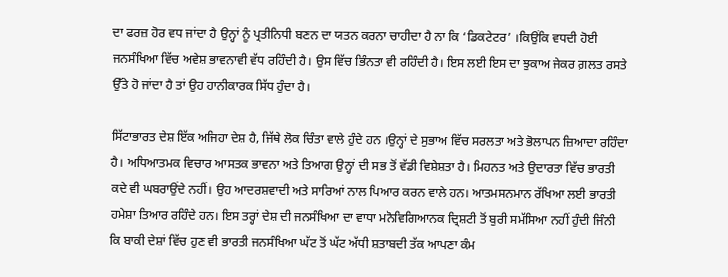ਦਾ ਫਰਜ਼ ਹੋਰ ਵਧ ਜਾਂਦਾ ਹੈ ਉਨ੍ਹਾਂ ਨੂੰ ਪ੍ਰਤੀਨਿਧੀ ਬਣਨ ਦਾ ਯਤਨ ਕਰਨਾ ਚਾਹੀਦਾ ਹੈ ਨਾ ਕਿ ‘ਡਿਕਟੇਟਰ’ ।ਕਿਉਂਕਿ ਵਧਦੀ ਹੋਈ ਜਨਸੰਖਿਆ ਵਿੱਚ ਅਵੇਸ਼ ਭਾਵਨਾਵੀ ਵੱਧ ਰਹਿੰਦੀ ਹੈ। ਉਸ ਵਿੱਚ ਭਿੰਨਤਾ ਵੀ ਰਹਿੰਦੀ ਹੈ। ਇਸ ਲਈ ਇਸ ਦਾ ਝੁਕਾਅ ਜੇਕਰ ਗ਼ਲਤ ਰਸਤੇ ਉੱਤੇ ਹੋ ਜਾਂਦਾ ਹੈ ਤਾਂ ਉਹ ਹਾਨੀਕਾਰਕ ਸਿੱਧ ਹੁੰਦਾ ਹੈ।

ਸਿੱਟਾਭਾਰਤ ਦੇਸ਼ ਇੱਕ ਅਜਿਹਾ ਦੇਸ਼ ਹੈ, ਜਿੱਥੇ ਲੋਕ ਚਿੰਤਾ ਵਾਲੇ ਹੁੰਦੇ ਹਨ ।ਉਨ੍ਹਾਂ ਦੇ ਸੁਭਾਅ ਵਿੱਚ ਸਰਲਤਾ ਅਤੇ ਭੋਲਾਪਨ ਜ਼ਿਆਦਾ ਰਹਿੰਦਾ ਹੈ। ਅਧਿਆਤਮਕ ਵਿਚਾਰ ਆਸਤਕ ਭਾਵਨਾ ਅਤੇ ਤਿਆਗ ਉਨ੍ਹਾਂ ਦੀ ਸਭ ਤੋਂ ਵੱਡੀ ਵਿਸ਼ੇਸ਼ਤਾ ਹੈ। ਮਿਹਨਤ ਅਤੇ ਉਦਾਰਤਾ ਵਿੱਚ ਭਾਰਤੀ ਕਦੇ ਵੀ ਘਬਰਾਉਂਦੇ ਨਹੀਂ। ਉਹ ਆਦਰਸ਼ਵਾਦੀ ਅਤੇ ਸਾਰਿਆਂ ਨਾਲ ਪਿਆਰ ਕਰਨ ਵਾਲੇ ਹਨ। ਆਤਮਸਨਮਾਨ ਰੱਖਿਆ ਲਈ ਭਾਰਤੀ ਹਮੇਸ਼ਾ ਤਿਆਰ ਰਹਿੰਦੇ ਹਨ। ਇਸ ਤਰ੍ਹਾਂ ਦੇਸ਼ ਦੀ ਜਨਸੰਖਿਆ ਦਾ ਵਾਧਾ ਮਨੋਵਿਗਿਆਨਕ ਦ੍ਰਿਸ਼ਟੀ ਤੋਂ ਬੁਰੀ ਸਮੱਸਿਆ ਨਹੀਂ ਹੁੰਦੀ ਜਿੰਨੀ ਕਿ ਬਾਕੀ ਦੇਸ਼ਾਂ ਵਿੱਚ ਹੁਣ ਵੀ ਭਾਰਤੀ ਜਨਸੰਖਿਆ ਘੱਟ ਤੋਂ ਘੱਟ ਅੱਧੀ ਸ਼ਤਾਬਦੀ ਤੱਕ ਆਪਣਾ ਕੰਮ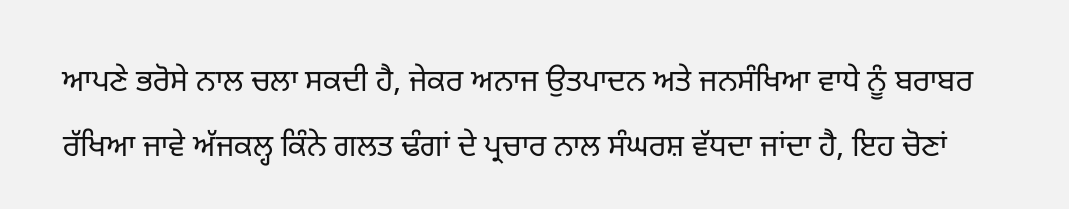ਆਪਣੇ ਭਰੋਸੇ ਨਾਲ ਚਲਾ ਸਕਦੀ ਹੈ, ਜੇਕਰ ਅਨਾਜ ਉਤਪਾਦਨ ਅਤੇ ਜਨਸੰਖਿਆ ਵਾਧੇ ਨੂੰ ਬਰਾਬਰ ਰੱਖਿਆ ਜਾਵੇ ਅੱਜਕਲ੍ਹ ਕਿੰਨੇ ਗਲਤ ਢੰਗਾਂ ਦੇ ਪ੍ਰਚਾਰ ਨਾਲ ਸੰਘਰਸ਼ ਵੱਧਦਾ ਜਾਂਦਾ ਹੈ, ਇਹ ਚੋਣਾਂ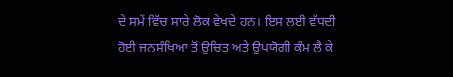ਦੇ ਸਮੇਂ ਵਿੱਚ ਸਾਰੇ ਲੋਕ ਵੇਖਦੇ ਹਨ। ਇਸ ਲਈ ਵੱਧਦੀ ਹੋਈ ਜਨਸੰਖਿਆ ਤੋਂ ਉਚਿਤ ਅਤੇ ਉਪਯੋਗੀ ਕੰਮ ਲੈ ਕੇ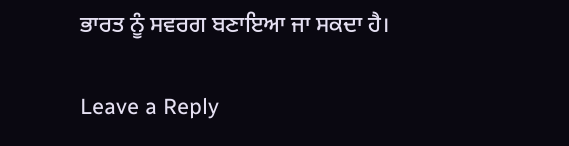ਭਾਰਤ ਨੂੰ ਸਵਰਗ ਬਣਾਇਆ ਜਾ ਸਕਦਾ ਹੈ।

Leave a Reply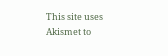This site uses Akismet to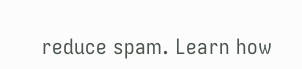reduce spam. Learn how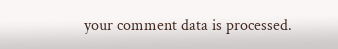your comment data is processed.